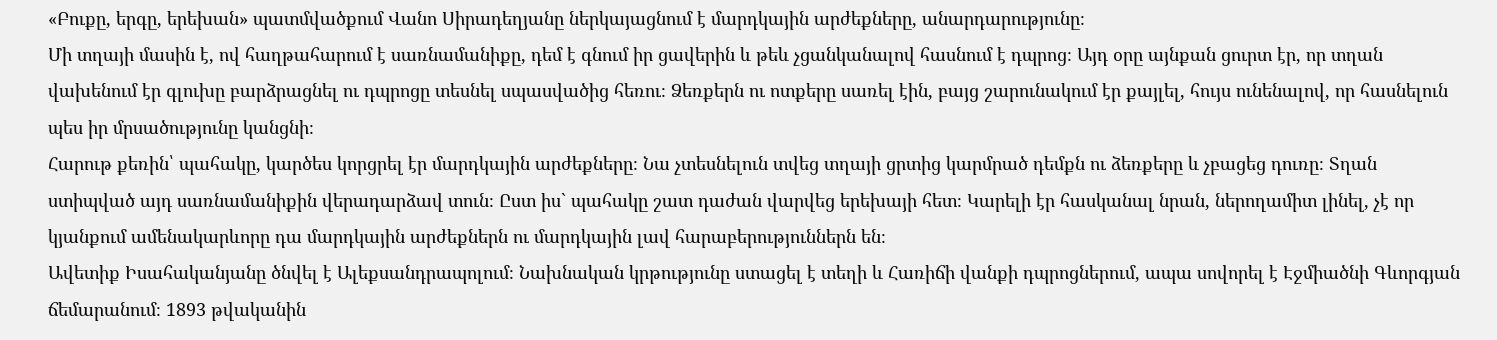«Բուքը, երգը, երեխան» պատմվածքում Վանո Սիրադեղյանը ներկայացնում է մարդկային արժեքները, անարդարությունը։
Մի տղայի մասին է, ով հաղթահարում է սառնամանիքը, դեմ է գնում իր ցավերին և թեև չցանկանալով հասնում է դպրոց։ Այդ օրը այնքան ցուրտ էր, որ տղան վախենում էր գլուխը բարձրացնել ու դպրոցը տեսնել սպասվածից հեռու։ Ձեռքերն ու ոտքերը սառել էին, բայց շարունակում էր քայլել, հույս ունենալով, որ հասնելուն պես իր մրսածությունը կանցնի։
Հարութ քեռին՝ պահակը, կարծես կորցրել էր մարդկային արժեքները։ Նա չտեսնելուն տվեց տղայի ցրտից կարմրած դեմքն ու ձեռքերը և չբացեց դուռը։ Տղան ստիպված այդ սառնամանիքին վերադարձավ տուն։ Ըստ իս` պահակը շատ դաժան վարվեց երեխայի հետ։ Կարելի էր հասկանալ նրան, ներողամիտ լինել, չէ որ կյանքում ամենակարևորը դա մարդկային արժեքներն ու մարդկային լավ հարաբերություններն են։
Ավետիք Իսահականյանը ծնվել է Ալեքսանդրապոլում։ Նախնական կրթությունը ստացել է տեղի և Հառիճի վանքի դպրոցներում, ապա սովորել է Էջմիածնի Գևորգյան ճեմարանում։ 1893 թվականին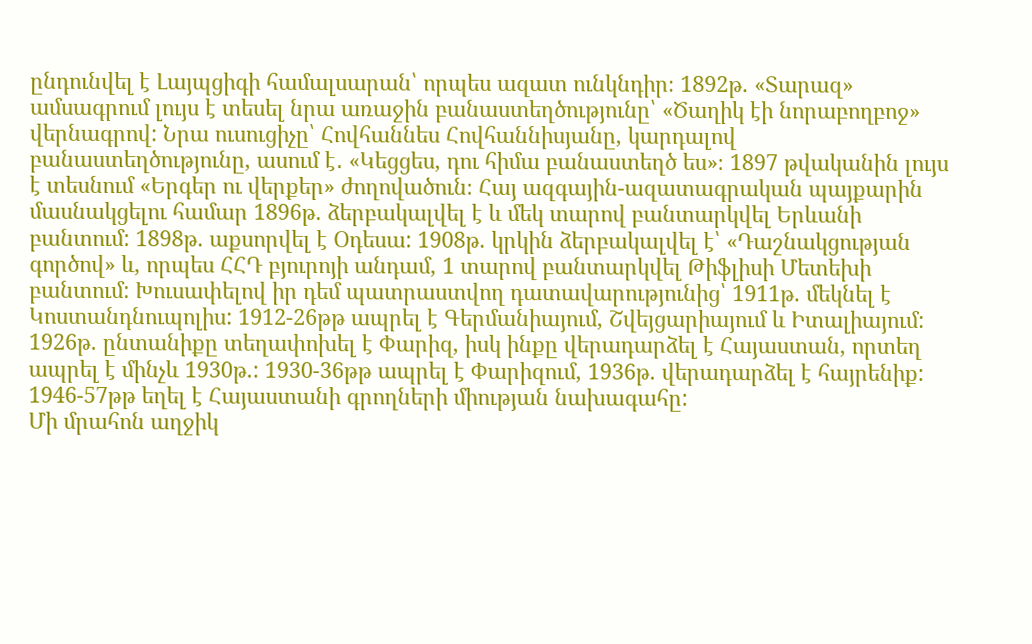ընդունվել է Լայպցիգի համալսարան՝ որպես ազատ ունկնդիր։ 1892թ. «Տարազ» ամսագրում լույս է տեսել նրա առաջին բանաստեղծությունը՝ «Ծաղիկ էի նորաբողբոջ» վերնագրով: Նրա ուսուցիչը՝ Հովհաննես Հովհաննիսյանը, կարդալով բանաստեղծությունը, ասում է․ «Կեցցես, դու հիմա բանաստեղծ ես»։ 1897 թվականին լույս է տեսնում «Երգեր ու վերքեր» ժողովածուն։ Հայ ազգային-ազատագրական պայքարին մասնակցելու համար 1896թ. ձերբակալվել է և մեկ տարով բանտարկվել Երևանի բանտում: 1898թ. աքսորվել է Օդեսա: 1908թ. կրկին ձերբակալվել է՝ «Դաշնակցության գործով» և, որպես ՀՀԴ բյուրոյի անդամ, 1 տարով բանտարկվել Թիֆլիսի Մետեխի բանտում: Խուսափելով իր դեմ պատրաստվող դատավարությունից՝ 1911թ. մեկնել է Կոստանդնուպոլիս: 1912-26թթ ապրել է Գերմանիայում, Շվեյցարիայում և Իտալիայում: 1926թ. ընտանիքը տեղափոխել է Փարիզ, իսկ ինքը վերադարձել է Հայաստան, որտեղ ապրել է մինչև 1930թ.: 1930-36թթ ապրել է Փարիզում, 1936թ. վերադարձել է հայրենիք: 1946-57թթ եղել է Հայաստանի գրողների միության նախագահը:
Մի մրահոն աղջիկ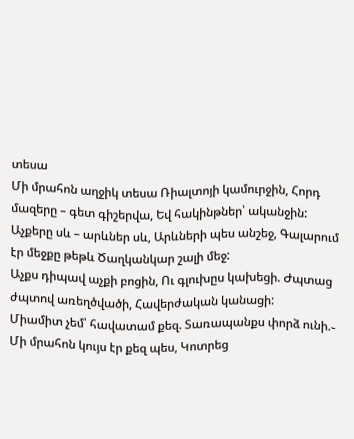տեսա
Մի մրահոն աղջիկ տեսա Ռիալտոյի կամուրջին, Հորդ մազերը – գետ գիշերվա, Եվ հակինթներ՝ ականջին:
Աչքերը սև – արևներ սև, Արևների պես անշեջ, Գալարում էր մեջքը թեթև Ծաղկանկար շալի մեջ:
Աչքս դիպավ աչքի բոցին, Ու գլուխըս կախեցի. Ժպտաց ժպտով առեղծվածի, Հավերժական կանացի:
Միամիտ չեմ՝ հավատամ քեզ. Տառապանքս փորձ ունի.֊ Մի մրահոն կույս էր քեզ պես, Կոտրեց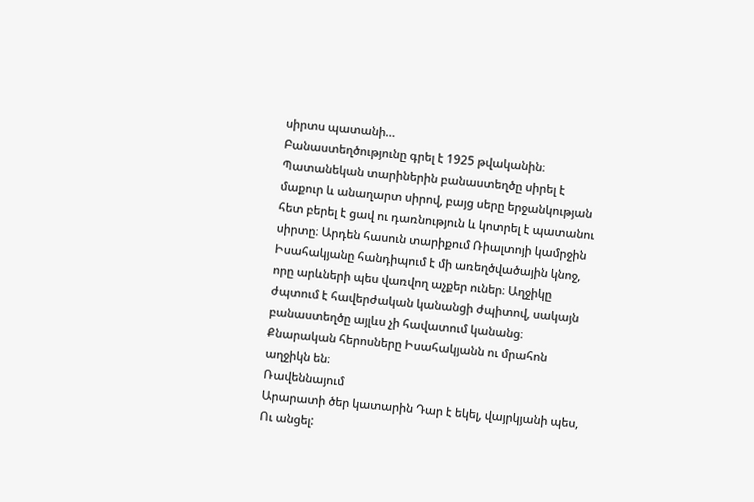սիրտս պատանի…
Բանաստեղծությունը գրել է 1925 թվականին։ Պատանեկան տարիներին բանաստեղծը սիրել է մաքուր և անաղարտ սիրով, բայց սերը երջանկության հետ բերել է ցավ ու դառնություն և կոտրել է պատանու սիրտը։ Արդեն հասուն տարիքում Ռիալտոյի կամրջին Իսահակյանը հանդիպում է մի առեղծվածային կնոջ, որը արևների պես վառվող աչքեր ուներ։ Աղջիկը ժպտում է հավերժական կանանցի ժպիտով, սակայն բանաստեղծը այլևս չի հավատում կանանց։ Քնարական հերոսները Իսահակյանն ու մրահոն աղջիկն են։
Ռավեննայում
Արարատի ծեր կատարին Դար է եկել, վայրկյանի պես, Ու անցել: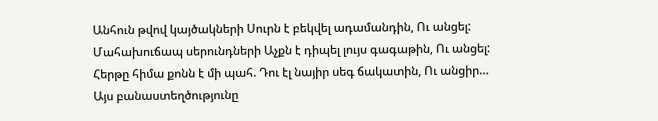Անհուն թվով կայծակների Սուրն է բեկվել ադամանդին, Ու անցել:
Մահախուճապ սերունդների Աչքն է դիպել լույս գագաթին, Ու անցել:
Հերթը հիմա քոնն է մի պահ. Դու էլ նայիր սեգ ճակատին, Ու անցիր…
Այս բանաստեղծությունը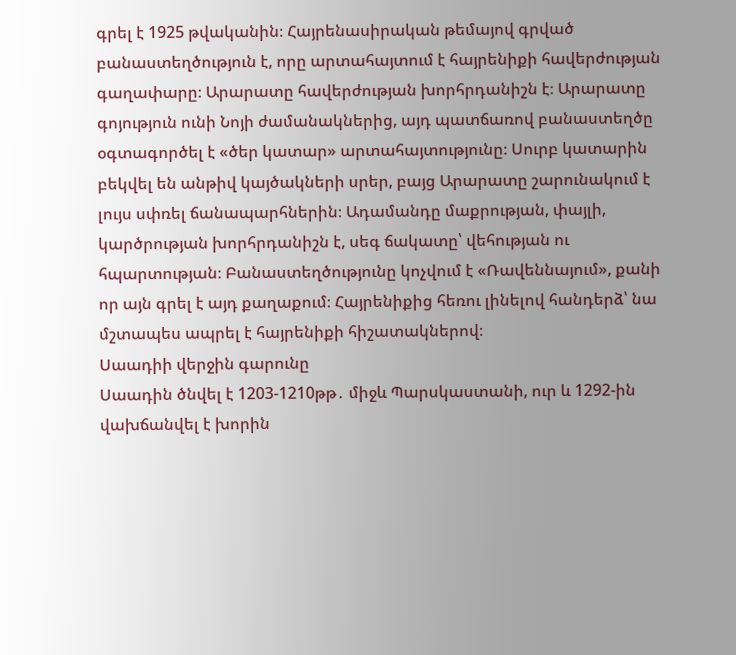գրել է 1925 թվականին։ Հայրենասիրական թեմայով գրված բանաստեղծություն է, որը արտահայտում է հայրենիքի հավերժության գաղափարը։ Արարատը հավերժության խորհրդանիշն է։ Արարատը գոյություն ունի Նոյի ժամանակներից, այդ պատճառով բանաստեղծը օգտագործել է «ծեր կատար» արտահայտությունը։ Սուրբ կատարին բեկվել են անթիվ կայծակների սրեր, բայց Արարատը շարունակում է լույս սփռել ճանապարհներին։ Ադամանդը մաքրության, փայլի, կարծրության խորհրդանիշն է, սեգ ճակատը՝ վեհության ու հպարտության։ Բանաստեղծությունը կոչվում է «Ռավեննայում», քանի որ այն գրել է այդ քաղաքում։ Հայրենիքից հեռու լինելով հանդերձ՝ նա մշտապես ապրել է հայրենիքի հիշատակներով։
Սաադիի վերջին գարունը
Սաադին ծնվել է 1203-1210թթ․ միջև Պարսկաստանի, ուր և 1292-ին վախճանվել է խորին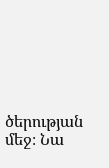ծերության մեջ։ Նա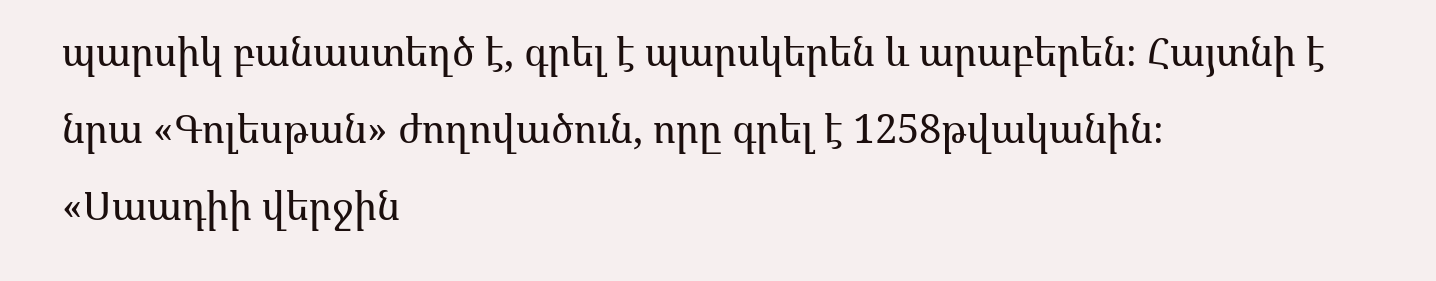պարսիկ բանաստեղծ է, գրել է պարսկերեն և արաբերեն։ Հայտնի է նրա «Գոլեսթան» ժողովածուն, որը գրել է 1258թվականին։ «Սաադիի վերջին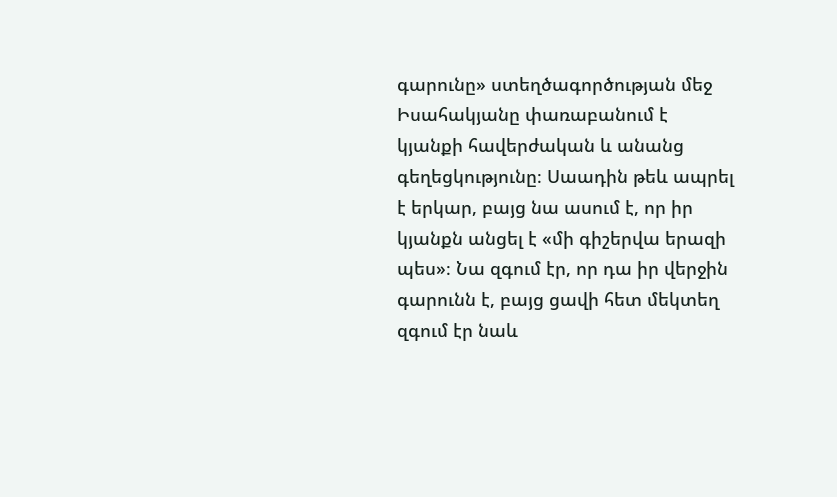գարունը» ստեղծագործության մեջ Իսահակյանը փառաբանում է կյանքի հավերժական և անանց գեղեցկությունը։ Սաադին թեև ապրել է երկար, բայց նա ասում է, որ իր կյանքն անցել է «մի գիշերվա երազի պես»։ Նա զգում էր, որ դա իր վերջին գարունն է, բայց ցավի հետ մեկտեղ զգում էր նաև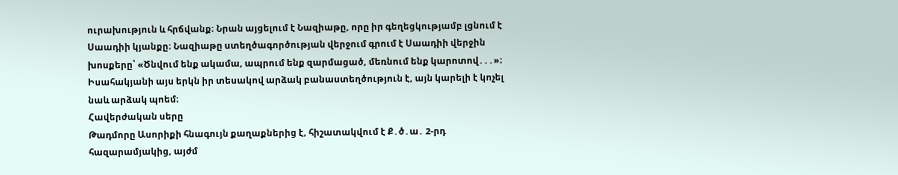ուրախություն և հրճվանք։ Նրան այցելում է Նազիաթը, որը իր գեղեցկությամբ լցնում է Սաադիի կյանքը։ Նազիաթը ստեղծագործության վերջում գրում է Սաադիի վերջին խոսքերը՝ «Ծնվում ենք ակամա, ապրում ենք զարմացած, մեռնում ենք կարոտով․․․»։ Իսահակյանի այս երկն իր տեսակով արձակ բանաստեղծություն է, այն կարելի է կոչել նաև արձակ պոեմ։
Հավերժական սերը
Թադմորը Ասորիքի հնագույն քաղաքներից է, հիշատակվում է Ք․ծ․ա․ 2-րդ հազարամյակից, այժմ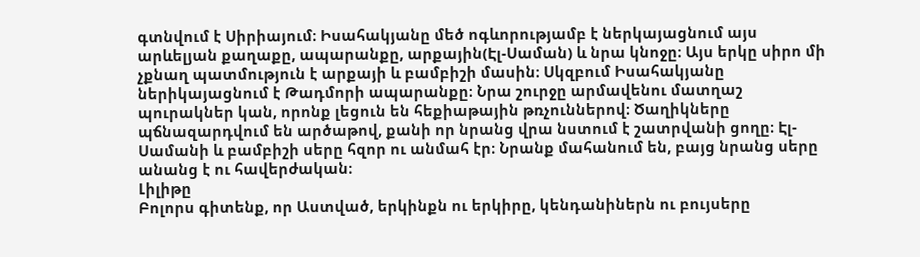գտնվում է Սիրիայում։ Իսահակյանը մեծ ոգևորությամբ է ներկայացնում այս արևելյան քաղաքը, ապարանքը, արքային(Էլ-Սաման) և նրա կնոջը։ Այս երկը սիրո մի չքնաղ պատմություն է արքայի և բամբիշի մասին։ Սկզբում Իսահակյանը ներիկայացնում է Թադմորի ապարանքը։ Նրա շուրջը արմավենու մատղաշ պուրակներ կան, որոնք լեցուն են հեքիաթային թռչուններով։ Ծաղիկները պճնազարդվում են արծաթով, քանի որ նրանց վրա նստում է շատրվանի ցողը։ Էլ-Սամանի և բամբիշի սերը հզոր ու անմահ էր։ Նրանք մահանում են, բայց նրանց սերը անանց է ու հավերժական։
Լիլիթը
Բոլորս գիտենք, որ Աստված, երկինքն ու երկիրը, կենդանիներն ու բույսերը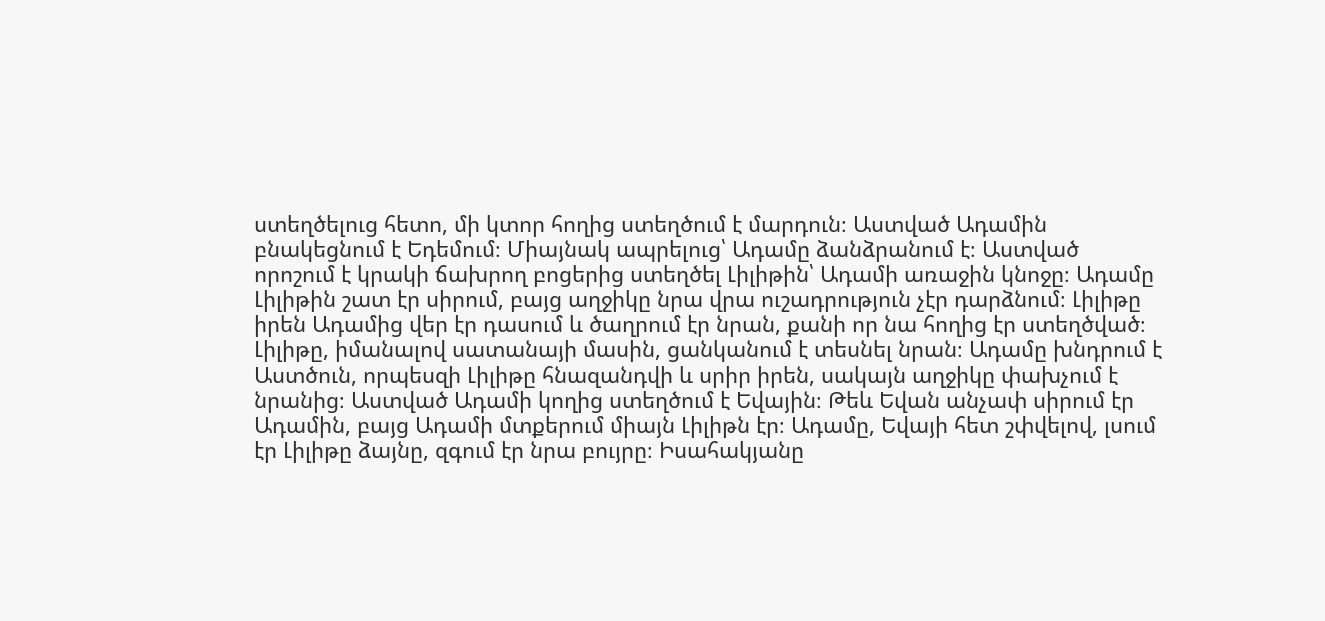ստեղծելուց հետո, մի կտոր հողից ստեղծում է մարդուն։ Աստված Ադամին բնակեցնում է Եդեմում։ Միայնակ ապրելուց՝ Ադամը ձանձրանում է։ Աստված որոշում է կրակի ճախրող բոցերից ստեղծել Լիլիթին՝ Ադամի առաջին կնոջը։ Ադամը Լիլիթին շատ էր սիրում, բայց աղջիկը նրա վրա ուշադրություն չէր դարձնում։ Լիլիթը իրեն Ադամից վեր էր դասում և ծաղրում էր նրան, քանի որ նա հողից էր ստեղծված։ Լիլիթը, իմանալով սատանայի մասին, ցանկանում է տեսնել նրան։ Ադամը խնդրում է Աստծուն, որպեսզի Լիլիթը հնազանդվի և սրիր իրեն, սակայն աղջիկը փախչում է նրանից։ Աստված Ադամի կողից ստեղծում է Եվային։ Թեև Եվան անչափ սիրում էր Ադամին, բայց Ադամի մտքերում միայն Լիլիթն էր։ Ադամը, Եվայի հետ շփվելով, լսում էր Լիլիթը ձայնը, զգում էր նրա բույրը։ Իսահակյանը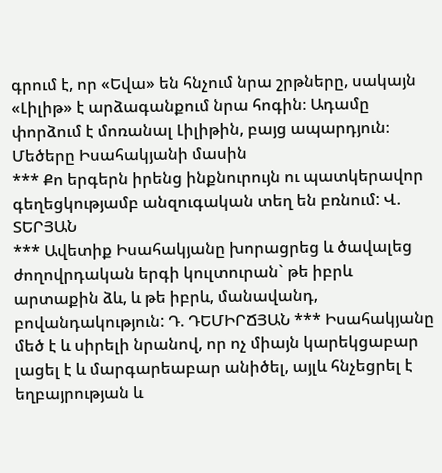գրում է, որ «Եվա» են հնչում նրա շրթները, սակայն «Լիլիթ» է արձագանքում նրա հոգին։ Ադամը փորձում է մոռանալ Լիլիթին, բայց ապարդյուն։
Մեծերը Իսահակյանի մասին
*** Քո երգերն իրենց ինքնուրույն ու պատկերավոր գեղեցկությամբ անզուգական տեղ են բռնում: Վ. ՏԵՐՅԱՆ
*** Ավետիք Իսահակյանը խորացրեց և ծավալեց ժողովրդական երգի կուլտուրան` թե իբրև արտաքին ձև, և թե իբրև, մանավանդ, բովանդակություն: Դ. ԴԵՄԻՐՃՅԱՆ *** Իսահակյանը մեծ է և սիրելի նրանով, որ ոչ միայն կարեկցաբար լացել է և մարգարեաբար անիծել, այլև հնչեցրել է եղբայրության և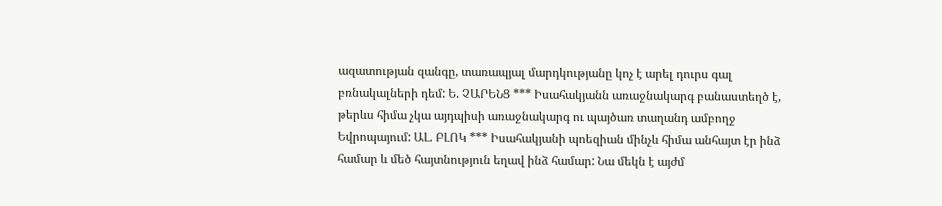ազատության զանգը, տառապյալ մարդկությանը կոչ է արել դուրս գալ բռնակալների դեմ: Ե. ՉԱՐԵՆՑ *** Իսահակյանն առաջնակարգ բանաստեղծ է, թերևս հիմա չկա այդպիսի առաջնակարգ ու պայծառ տաղանդ ամբողջ Եվրոպայում: ԱԼ. ԲԼՈԿ *** Իսահակյանի պոեզիան մինչև հիմա անհայտ էր ինձ համար և մեծ հայտնություն եղավ ինձ համար: Նա մեկն է այժմ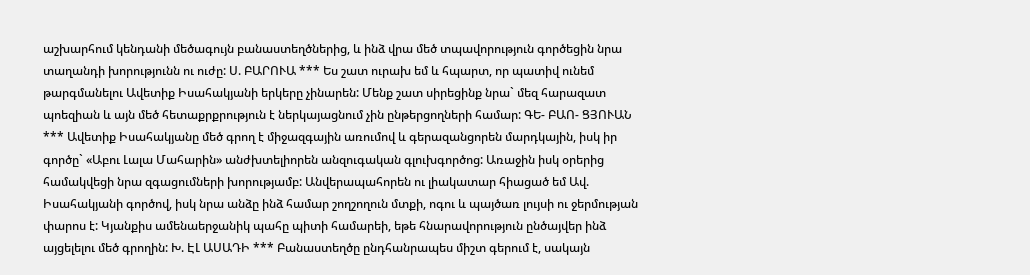աշխարհում կենդանի մեծագույն բանաստեղծներից, և ինձ վրա մեծ տպավորություն գործեցին նրա տաղանդի խորությունն ու ուժը: Ս. ԲԱՐՈՒԱ *** Ես շատ ուրախ եմ և հպարտ, որ պատիվ ունեմ թարգմանելու Ավետիք Իսահակյանի երկերը չինարեն: Մենք շատ սիրեցինք նրա` մեզ հարազատ պոեզիան և այն մեծ հետաքրքրություն է ներկայացնում չին ընթերցողների համար: ԳԵ- ԲԱՈ- ՑՅՈՒԱՆ *** Ավետիք Իսահակյանը մեծ գրող է միջազգային առումով և գերազանցորեն մարդկային, իսկ իր գործը` «Աբու Լալա Մահարին» անժխտելիորեն անզուգական գլուխգործոց: Առաջին իսկ օրերից համակվեցի նրա զգացումների խորությամբ: Անվերապահորեն ու լիակատար հիացած եմ Ավ. Իսահակյանի գործով, իսկ նրա անձը ինձ համար շողշողուն մտքի, ոգու և պայծառ լույսի ու ջերմության փարոս է: Կյանքիս ամենաերջանիկ պահը պիտի համարեի, եթե հնարավորություն ընծայվեր ինձ այցելելու մեծ գրողին: Խ. ԷԼ ԱՍԱԴԻ *** Բանաստեղծը ընդհանրապես միշտ գերում է, սակայն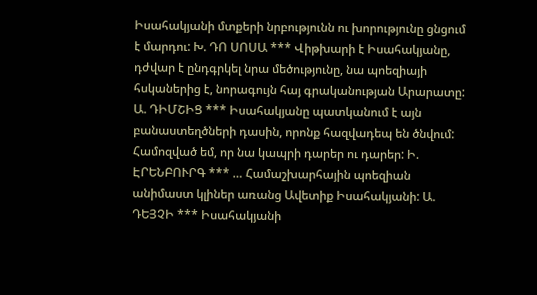Իսահակյանի մտքերի նրբությունն ու խորությունը ցնցում է մարդու: Խ. ԴՈ ՍՈՍԱ *** Վիթխարի է Իսահակյանը, դժվար է ընդգրկել նրա մեծությունը, նա պոեզիայի հսկաներից է, նորագույն հայ գրականության Արարատը: Ա. ԴԻՄՇԻՑ *** Իսահակյանը պատկանում է այն բանաստեղծների դասին, որոնք հազվադեպ են ծնվում: Համոզված եմ, որ նա կապրի դարեր ու դարեր: Ի. ԷՐԵՆԲՈՒՐԳ *** … Համաշխարհային պոեզիան անիմաստ կլիներ առանց Ավետիք Իսահակյանի: Ա. ԴԵՅՉԻ *** Իսահակյանի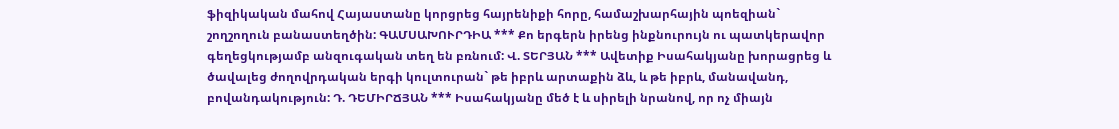ֆիզիկական մահով Հայաստանը կորցրեց հայրենիքի հորը, համաշխարհային պոեզիան` շողշողուն բանաստեղծին: ԳԱՄՍԱԽՈՒՐԴԻԱ *** Քո երգերն իրենց ինքնուրույն ու պատկերավոր գեղեցկությամբ անզուգական տեղ են բռնում: Վ. ՏԵՐՅԱՆ *** Ավետիք Իսահակյանը խորացրեց և ծավալեց ժողովրդական երգի կուլտուրան` թե իբրև արտաքին ձև, և թե իբրև, մանավանդ, բովանդակություն: Դ. ԴԵՄԻՐՃՅԱՆ *** Իսահակյանը մեծ է և սիրելի նրանով, որ ոչ միայն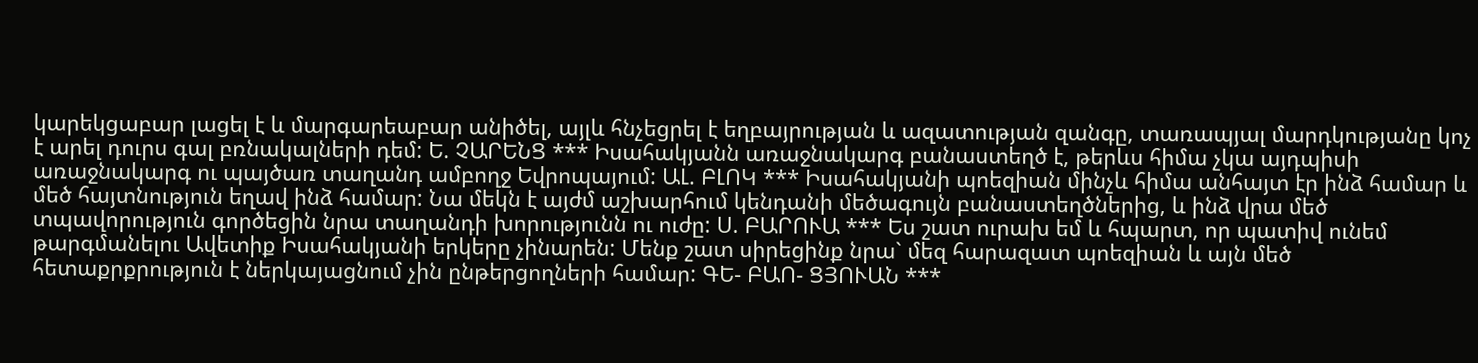կարեկցաբար լացել է և մարգարեաբար անիծել, այլև հնչեցրել է եղբայրության և ազատության զանգը, տառապյալ մարդկությանը կոչ է արել դուրս գալ բռնակալների դեմ: Ե. ՉԱՐԵՆՑ *** Իսահակյանն առաջնակարգ բանաստեղծ է, թերևս հիմա չկա այդպիսի առաջնակարգ ու պայծառ տաղանդ ամբողջ Եվրոպայում: ԱԼ. ԲԼՈԿ *** Իսահակյանի պոեզիան մինչև հիմա անհայտ էր ինձ համար և մեծ հայտնություն եղավ ինձ համար: Նա մեկն է այժմ աշխարհում կենդանի մեծագույն բանաստեղծներից, և ինձ վրա մեծ տպավորություն գործեցին նրա տաղանդի խորությունն ու ուժը: Ս. ԲԱՐՈՒԱ *** Ես շատ ուրախ եմ և հպարտ, որ պատիվ ունեմ թարգմանելու Ավետիք Իսահակյանի երկերը չինարեն: Մենք շատ սիրեցինք նրա` մեզ հարազատ պոեզիան և այն մեծ հետաքրքրություն է ներկայացնում չին ընթերցողների համար: ԳԵ- ԲԱՈ- ՑՅՈՒԱՆ ***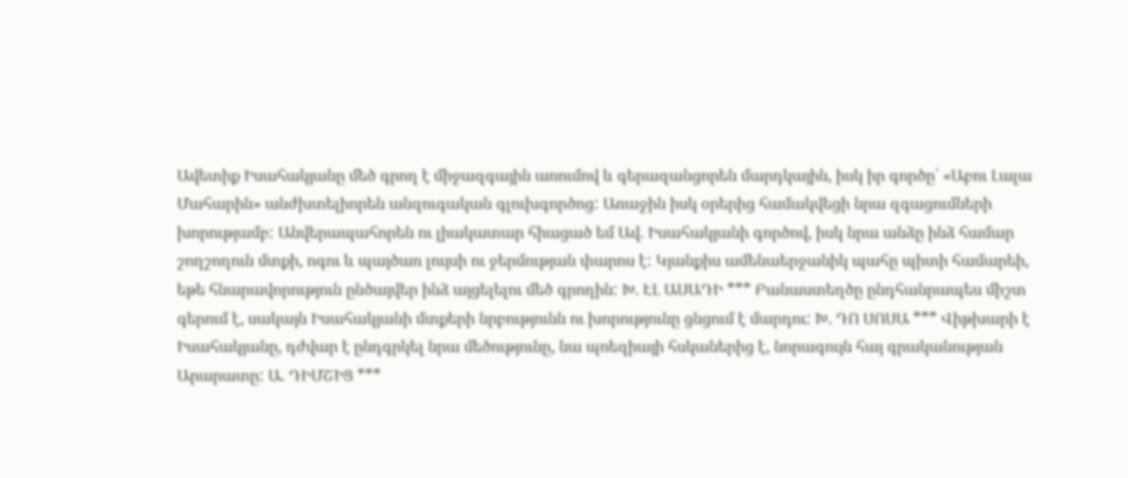Ավետիք Իսահակյանը մեծ գրող է միջազգային առումով և գերազանցորեն մարդկային, իսկ իր գործը` «Աբու Լալա Մահարին» անժխտելիորեն անզուգական գլուխգործոց: Առաջին իսկ օրերից համակվեցի նրա զգացումների խորությամբ: Անվերապահորեն ու լիակատար հիացած եմ Ավ. Իսահակյանի գործով, իսկ նրա անձը ինձ համար շողշողուն մտքի, ոգու և պայծառ լույսի ու ջերմության փարոս է: Կյանքիս ամենաերջանիկ պահը պիտի համարեի, եթե հնարավորություն ընծայվեր ինձ այցելելու մեծ գրողին: Խ. ԷԼ ԱՍԱԴԻ *** Բանաստեղծը ընդհանրապես միշտ գերում է, սակայն Իսահակյանի մտքերի նրբությունն ու խորությունը ցնցում է մարդու: Խ. ԴՈ ՍՈՍԱ *** Վիթխարի է Իսահակյանը, դժվար է ընդգրկել նրա մեծությունը, նա պոեզիայի հսկաներից է, նորագույն հայ գրականության Արարատը: Ա. ԴԻՄՇԻՑ ***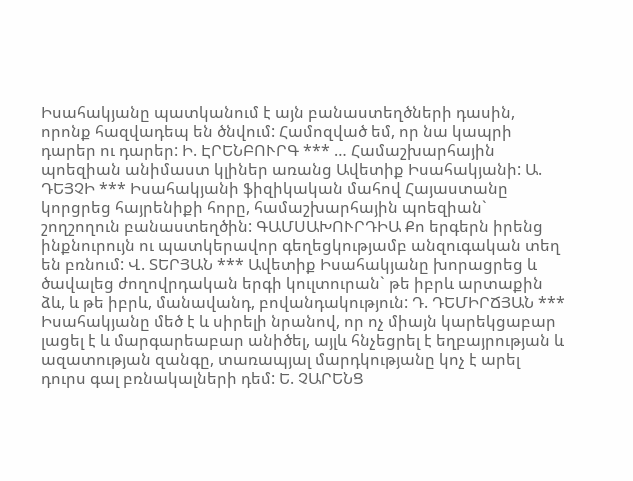Իսահակյանը պատկանում է այն բանաստեղծների դասին, որոնք հազվադեպ են ծնվում: Համոզված եմ, որ նա կապրի դարեր ու դարեր: Ի. ԷՐԵՆԲՈՒՐԳ *** … Համաշխարհային պոեզիան անիմաստ կլիներ առանց Ավետիք Իսահակյանի: Ա. ԴԵՅՉԻ *** Իսահակյանի ֆիզիկական մահով Հայաստանը կորցրեց հայրենիքի հորը, համաշխարհային պոեզիան` շողշողուն բանաստեղծին: ԳԱՄՍԱԽՈՒՐԴԻԱ Քո երգերն իրենց ինքնուրույն ու պատկերավոր գեղեցկությամբ անզուգական տեղ են բռնում: Վ. ՏԵՐՅԱՆ *** Ավետիք Իսահակյանը խորացրեց և ծավալեց ժողովրդական երգի կուլտուրան` թե իբրև արտաքին ձև, և թե իբրև, մանավանդ, բովանդակություն: Դ. ԴԵՄԻՐՃՅԱՆ *** Իսահակյանը մեծ է և սիրելի նրանով, որ ոչ միայն կարեկցաբար լացել է և մարգարեաբար անիծել, այլև հնչեցրել է եղբայրության և ազատության զանգը, տառապյալ մարդկությանը կոչ է արել դուրս գալ բռնակալների դեմ: Ե. ՉԱՐԵՆՑ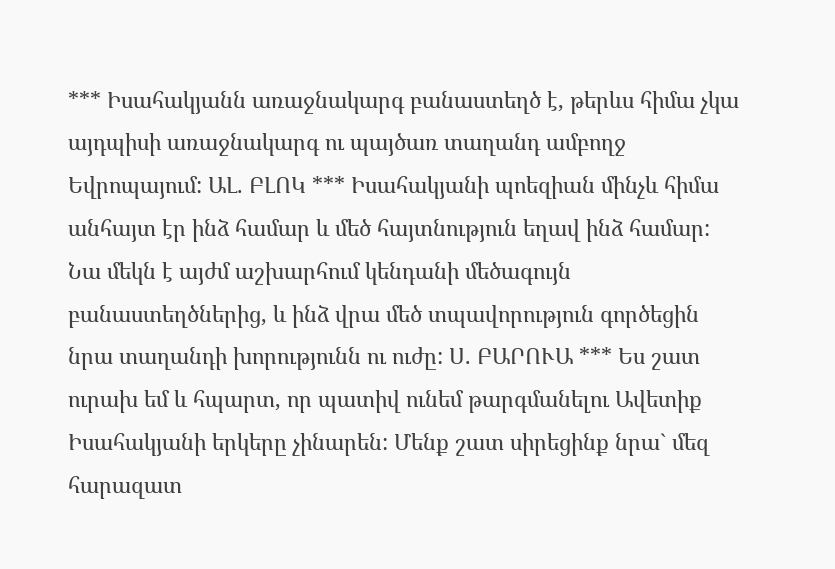*** Իսահակյանն առաջնակարգ բանաստեղծ է, թերևս հիմա չկա այդպիսի առաջնակարգ ու պայծառ տաղանդ ամբողջ Եվրոպայում: ԱԼ. ԲԼՈԿ *** Իսահակյանի պոեզիան մինչև հիմա անհայտ էր ինձ համար և մեծ հայտնություն եղավ ինձ համար: Նա մեկն է այժմ աշխարհում կենդանի մեծագույն բանաստեղծներից, և ինձ վրա մեծ տպավորություն գործեցին նրա տաղանդի խորությունն ու ուժը: Ս. ԲԱՐՈՒԱ *** Ես շատ ուրախ եմ և հպարտ, որ պատիվ ունեմ թարգմանելու Ավետիք Իսահակյանի երկերը չինարեն: Մենք շատ սիրեցինք նրա` մեզ հարազատ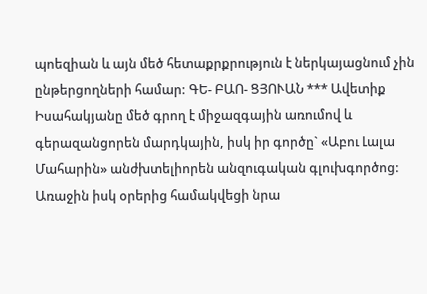պոեզիան և այն մեծ հետաքրքրություն է ներկայացնում չին ընթերցողների համար: ԳԵ- ԲԱՈ- ՑՅՈՒԱՆ *** Ավետիք Իսահակյանը մեծ գրող է միջազգային առումով և գերազանցորեն մարդկային, իսկ իր գործը` «Աբու Լալա Մահարին» անժխտելիորեն անզուգական գլուխգործոց: Առաջին իսկ օրերից համակվեցի նրա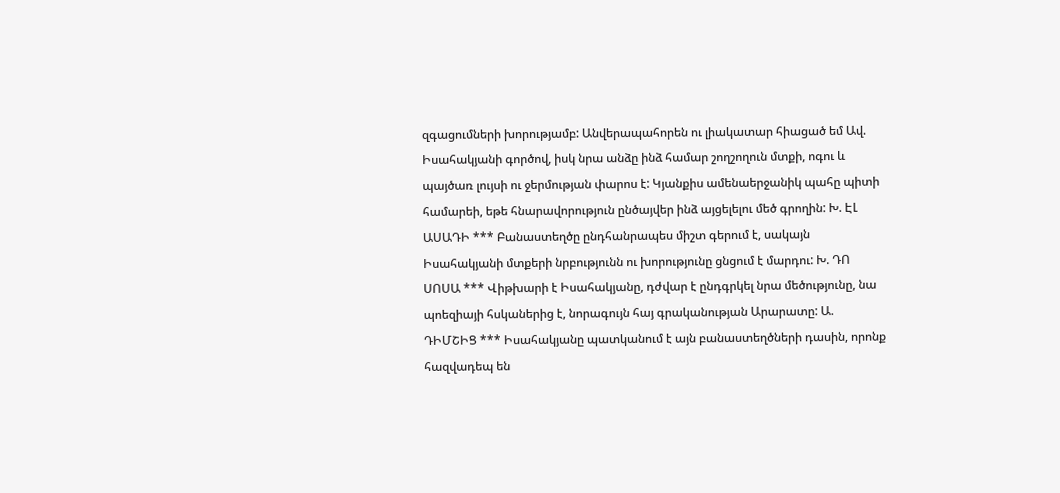զգացումների խորությամբ: Անվերապահորեն ու լիակատար հիացած եմ Ավ. Իսահակյանի գործով, իսկ նրա անձը ինձ համար շողշողուն մտքի, ոգու և պայծառ լույսի ու ջերմության փարոս է: Կյանքիս ամենաերջանիկ պահը պիտի համարեի, եթե հնարավորություն ընծայվեր ինձ այցելելու մեծ գրողին: Խ. ԷԼ ԱՍԱԴԻ *** Բանաստեղծը ընդհանրապես միշտ գերում է, սակայն Իսահակյանի մտքերի նրբությունն ու խորությունը ցնցում է մարդու: Խ. ԴՈ ՍՈՍԱ *** Վիթխարի է Իսահակյանը, դժվար է ընդգրկել նրա մեծությունը, նա պոեզիայի հսկաներից է, նորագույն հայ գրականության Արարատը: Ա. ԴԻՄՇԻՑ *** Իսահակյանը պատկանում է այն բանաստեղծների դասին, որոնք հազվադեպ են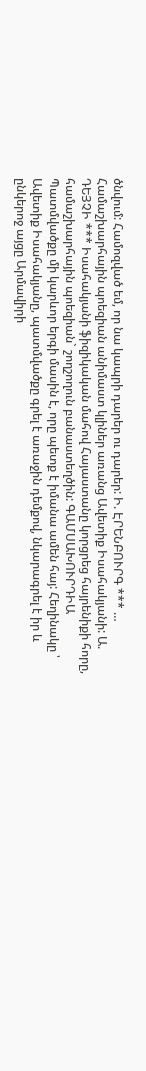ծնվում: Համոզված եմ, որ նա կապրի դարեր ու դարեր: Ի. ԷՐԵՆԲՈՒՐԳ *** … Համաշխարհային պոեզիան անիմաստ կլիներ առանց Ավետիք Իսահակյանի: Ա. ԴԵՅՉԻ *** Իսահակյանի ֆիզիկական մահով Հայաստանը կորցրեց հայրենիքի հորը, համաշխարհային պոեզիան` շողշողուն բանաստեղծին: ԳԱՄՍԱԽՈՒՐԴԻԱ
Պատմվածքը մի կարևոր երգի մասին է, որը պետք է իմանա ամեն հայ: Հեղինակը ՝ Ավետիք Իսահակյանը, պատմվածքը գրել է առաջին դեմքով, նկարագրել է իր և ընկերոջ այցը Արմավիրի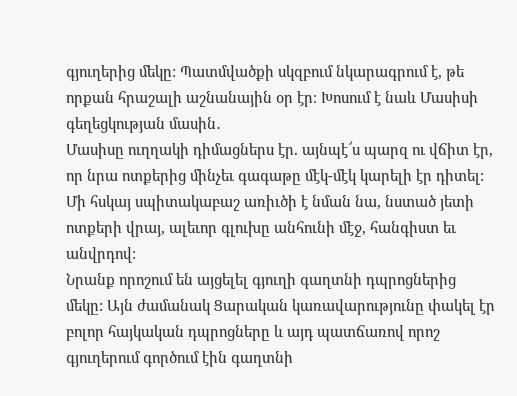գյուղերից մեկը: Պատմվածքի սկզբում նկարագրում է, թե որքան հրաշալի աշնանային օր էր։ Խոսում է նաև Մասիսի գեղեցկության մասին․
Մասիսը ուղղակի դիմացներս էր. այնպէ՜ս պարզ ու վճիտ էր, որ նրա ոտքերից մինչեւ գագաթը մէկ-մէկ կարելի էր դիտել: Մի հսկայ սպիտակաբաշ առիւծի է նման նա, նստած յետի ոտքերի վրայ, ալեւոր գլուխը անհունի մէջ, հանգիստ եւ անվրդով:
Նրանք որոշում են այցելել գյուղի գաղտնի դպրոցներից մեկը: Այն ժամանակ Ցարական կառավարությունը փակել էր բոլոր հայկական դպրոցները և այդ պատճառով որոշ գյուղերում գործում էին գաղտնի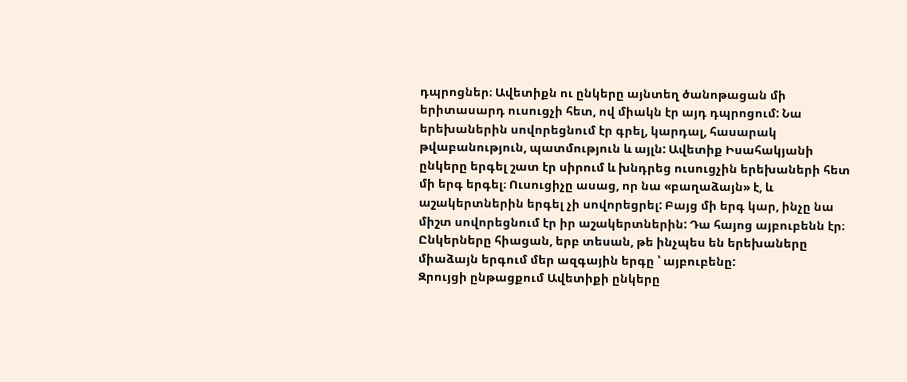դպրոցներ։ Ավետիքն ու ընկերը այնտեղ ծանոթացան մի երիտասարդ ուսուցչի հետ, ով միակն էր այդ դպրոցում: Նա երեխաներին սովորեցնում էր գրել, կարդալ, հասարակ թվաբանություն, պատմություն և այլն: Ավետիք Իսահակյանի ընկերը երգել շատ էր սիրում և խնդրեց ուսուցչին երեխաների հետ մի երգ երգել։ Ուսուցիչը ասաց, որ նա «բաղաձայն» է, և աշակերտներին երգել չի սովորեցրել: Բայց մի երգ կար, ինչը նա միշտ սովորեցնում էր իր աշակերտներին: Դա հայոց այբուբենն էր։ Ընկերները հիացան, երբ տեսան, թե ինչպես են երեխաները միաձայն երգում մեր ազգային երգը ՝ այբուբենը:
Զրույցի ընթացքում Ավետիքի ընկերը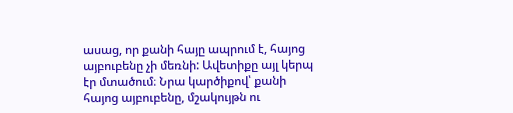ասաց, որ քանի հայը ապրում է, հայոց այբուբենը չի մեռնի: Ավետիքը այլ կերպ էր մտածում։ Նրա կարծիքով՝ քանի հայոց այբուբենը, մշակույթն ու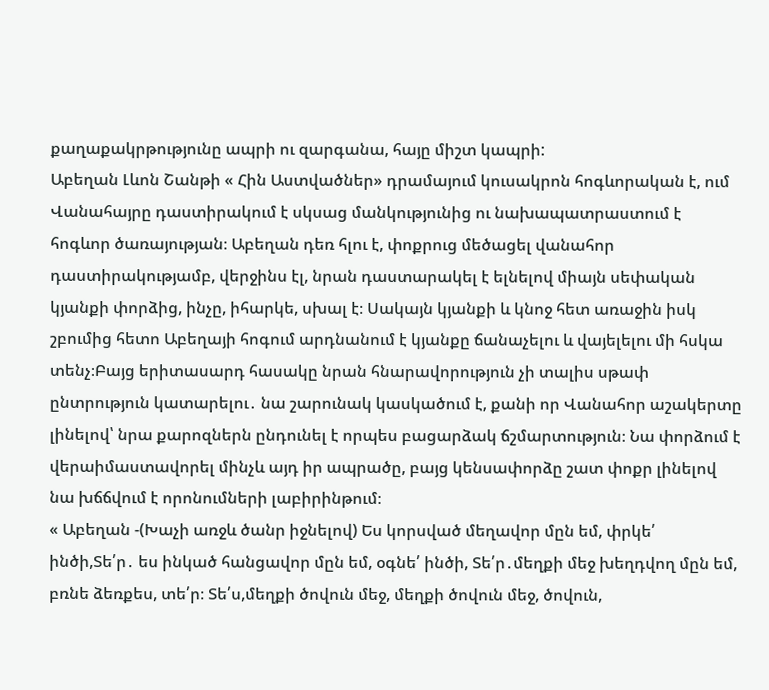քաղաքակրթությունը ապրի ու զարգանա, հայը միշտ կապրի:
Աբեղան Լևոն Շանթի « Հին Աստվածներ» դրամայում կուսակրոն հոգևորական է, ում Վանահայրը դաստիրակում է սկսաց մանկությունից ու նախապատրաստում է հոգևոր ծառայության։ Աբեղան դեռ հլու է, փոքրուց մեծացել վանահոր դաստիրակությամբ, վերջինս էլ, նրան դաստարակել է ելնելով միայն սեփական կյանքի փորձից, ինչը, իհարկե, սխալ է։ Սակայն կյանքի և կնոջ հետ առաջին իսկ շբումից հետո Աբեղայի հոգում արդնանում է կյանքը ճանաչելու և վայելելու մի հսկա տենչ։Բայց երիտասարդ հասակը նրան հնարավորություն չի տալիս սթափ ընտրություն կատարելու․ նա շարունակ կասկածում է, քանի որ Վանահոր աշակերտը լինելով՝ նրա քարոզներն ընդունել է որպես բացարձակ ճշմարտություն։ Նա փորձում է վերաիմաստավորել մինչև այդ իր ապրածը, բայց կենսափորձը շատ փոքր լինելով նա խճճվում է որոնումների լաբիրինթում։
« Աբեղան -(Խաչի առջև ծանր իջնելով) Ես կորսված մեղավոր մըն եմ, փրկե՛ ինծի,Տե՛ր․ ես ինկած հանցավոր մըն եմ, օգնե՛ ինծի, Տե՛ր․մեղքի մեջ խեղդվող մըն եմ, բռնե ձեռքես, տե՛ր։ Տե՛ս,մեղքի ծովուն մեջ, մեղքի ծովուն մեջ, ծովուն,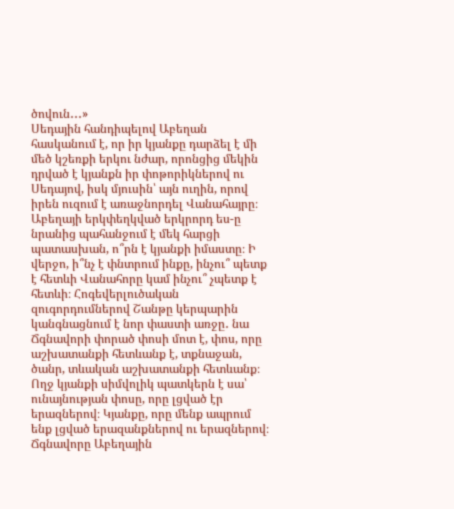ծովուն․․․»
Սեդային հանդիպելով Աբեղան հասկանում է, որ իր կյանքը դարձել է մի մեծ կշեռքի երկու նժար, որոնցից մեկին դրված է կյանքն իր փոթորիկներով ու Սեդայով, իսկ մյուսին՝ այն ուղին, որով իրեն ուզում է առաջնորդել Վանահայրը։ Աբեղայի երկփեղկված երկրորդ ես-ը նրանից պահանջում է մեկ հարցի պատասխան, ո՞րն է կյանքի իմաստը։ Ի վերջո, ի՞նչ է փնտրում ինքը, ինչու՞ պետք է հետևի Վանահորը կամ ինչու՞ չպետք է հետևի։ Հոգեվերլուծական զուգորդումներով Շանթը կերպարին կանգնացնում է նոր փաստի առջը․ նա Ճգնավորի փորած փոսի մոտ է, փոս, որը աշխատանքի հետևանք է, տքնաջան, ծանր, տևական աշխատանքի հետևանք։ Ողջ կյանքի սիմվոլիկ պատկերն է սա՝ ունայնության փոսը, որը լցված էր երազներով։ Կյանքը, որը մենք ապրում ենք լցված երազանքներով ու երազներով։ Ճգնավորը Աբեղային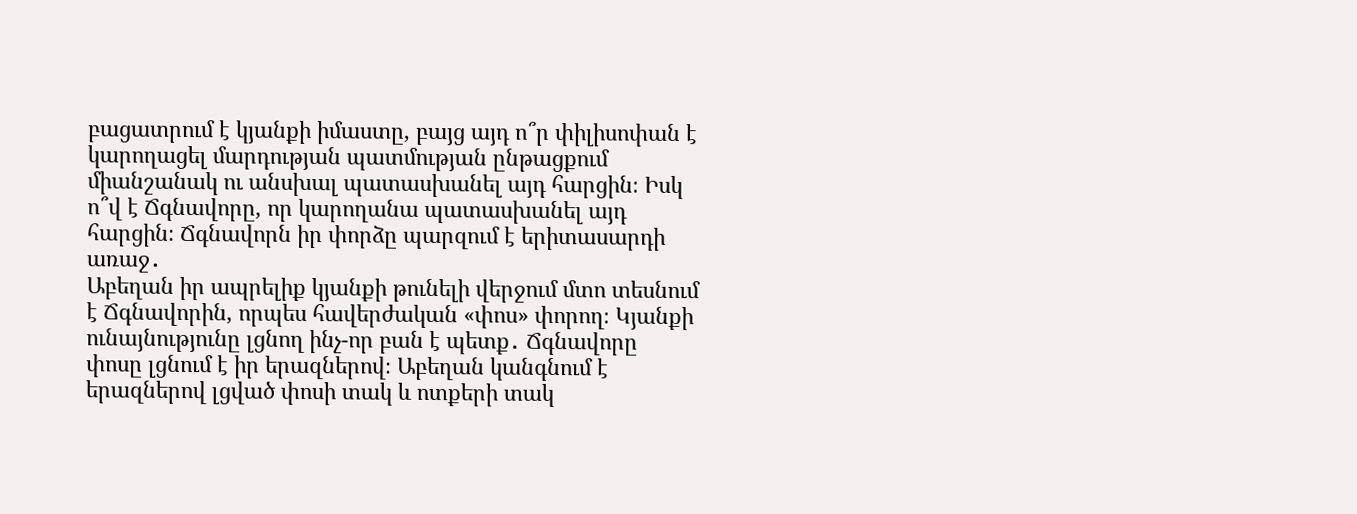բացատրում է կյանքի իմաստը, բայց այդ ո՞ր փիլիսոփան է կարողացել մարդության պատմության ընթացքում միանշանակ ու անսխալ պատասխանել այդ հարցին։ Իսկ ո՞վ է Ճգնավորը, որ կարողանա պատասխանել այդ հարցին։ Ճգնավորն իր փորձը պարզում է երիտասարդի առաջ․
Աբեղան իր ապրելիք կյանքի թունելի վերջում մտո տեսնում է Ճգնավորին, որպես հավերժական «փոս» փորող։ Կյանքի ունայնությունը լցնող ինչ-որ բան է պետք․ Ճգնավորը փոսը լցնում է իր երազներով։ Աբեղան կանգնում է երազներով լցված փոսի տակ և ոտքերի տակ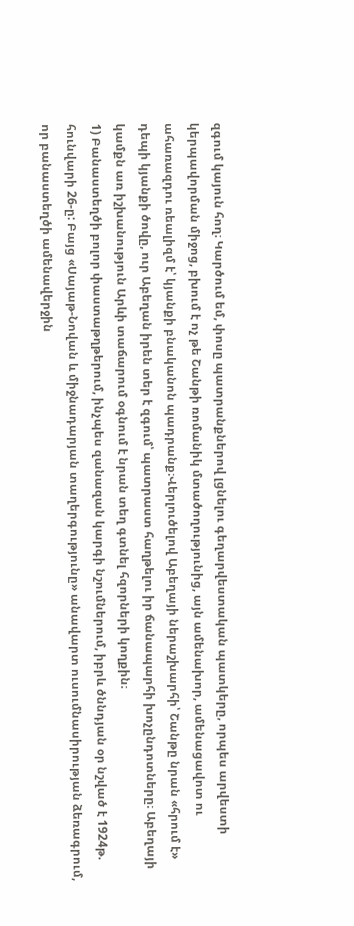զգում կայուն հող։ Կարծում եմ, փոսը պատրանքներով լցնելու գեղարվեստական պատկերը, որպես արվեստի կերպավորման միջոց, բխում է ոչ թե Շանթի ռոմանիկ մտածողությունից, այն ամենախոր, ամենացավոտ ու ահառազդու ռեալիզմ է՝ կյանքի բնականոն պադրանք։Վերլուծելով Աբեղայի ներաշխարհի՝ Շանթը նրան «հրում է» դեպի կյանքի ծովը, ուր Աբեղան իրեն տեր է զգում՝ պատրաստ հաղթելու իր ճանապարհի խոչընդոտները։ Աբեղայի կամքն առ իշխանություն Արևի տաճարում օգնում է նրան տեղ գտնել հզորների կողքին։
1) Բանաստեղծի բոլոր փաստաթղթերում, ինչպես զանազան կարգի նշումներում, իբրև ծննդյան օր նշված է 1924թ. հունվարի 26-ը: Բայց «Սայաթ-Նովան և միջնադարյան տաղերգությունը» անավարտ ուսումնասիրության ձեռագրում, որ բանաստեղծի ամենավերջին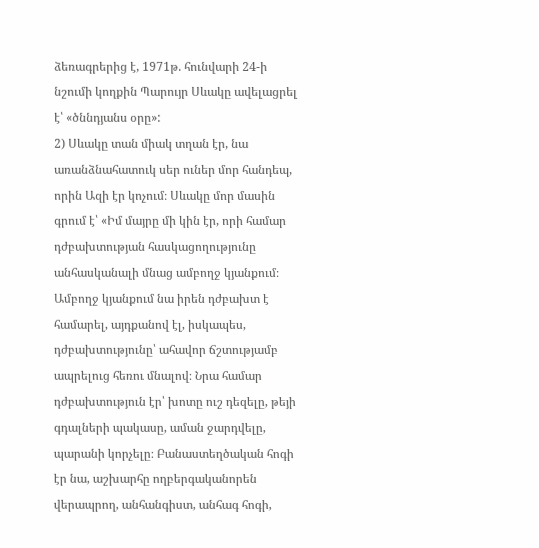ձեռագրերից է, 1971թ. հունվարի 24-ի նշումի կողքին Պարույր Սևակը ավելացրել է՝ «ծննդյանս օրը»:
2) Սևակը տան միակ տղան էր, նա առանձնահատուկ սեր ուներ մոր հանդեպ, որին Ազի էր կոչում։ Սևակը մոր մասին գրում է՝ «Իմ մայրը մի կին էր, որի համար դժբախտության հասկացողությունը անհասկանալի մնաց ամբողջ կյանքում։ Ամբողջ կյանքում նա իրեն դժբախտ է համարել, այդքանով էլ, իսկապես, դժբախտությունը՝ ահավոր ճշտությամբ ապրելուց հեռու մնալով։ Նրա համար դժբախտություն էր՝ խոտը ուշ դեզելը, թեյի գդալների պակասը, աման ջարդվելը, պարանի կորչելը։ Բանաստեղծական հոգի էր նա, աշխարհը ողբերգականորեն վերապրող, անհանգիստ, անհագ հոգի,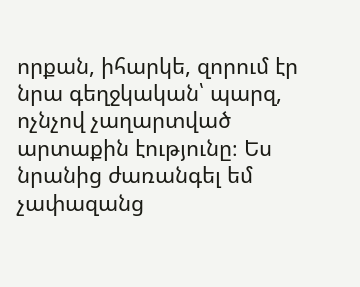որքան, իհարկե, զորում էր նրա գեղջկական՝ պարզ, ոչնչով չաղարտված արտաքին էությունը։ Ես նրանից ժառանգել եմ չափազանց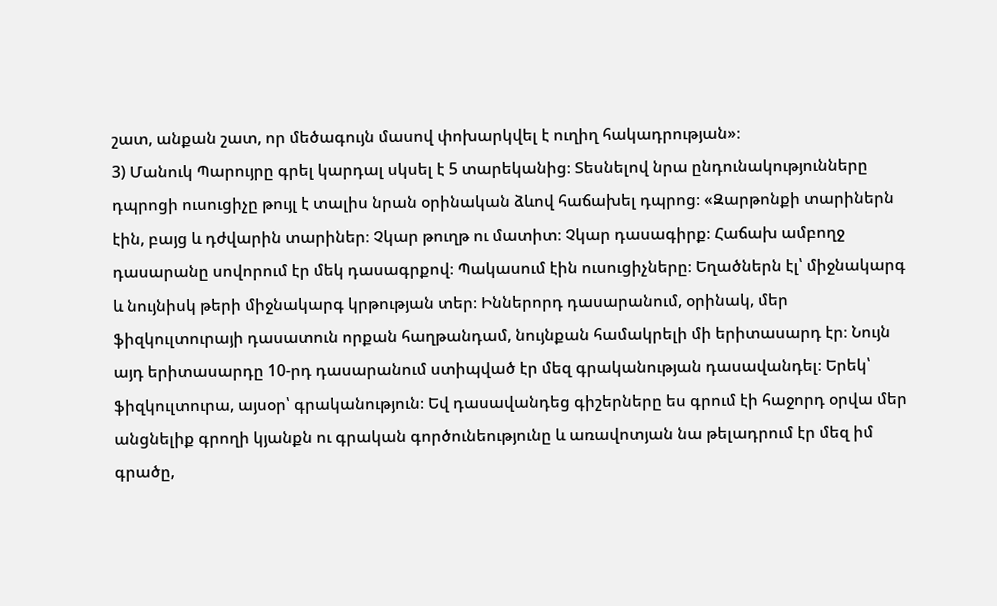շատ, անքան շատ, որ մեծագույն մասով փոխարկվել է ուղիղ հակադրության»։
3) Մանուկ Պարույրը գրել կարդալ սկսել է 5 տարեկանից։ Տեսնելով նրա ընդունակությունները դպրոցի ուսուցիչը թույլ է տալիս նրան օրինական ձևով հաճախել դպրոց։ «Զարթոնքի տարիներն էին, բայց և դժվարին տարիներ։ Չկար թուղթ ու մատիտ։ Չկար դասագիրք։ Հաճախ ամբողջ դասարանը սովորում էր մեկ դասագրքով։ Պակասում էին ուսուցիչները։ Եղածներն էլ՝ միջնակարգ և նույնիսկ թերի միջնակարգ կրթության տեր։ Իններորդ դասարանում, օրինակ, մեր ֆիզկուլտուրայի դասատուն որքան հաղթանդամ, նույնքան համակրելի մի երիտասարդ էր։ Նույն այդ երիտասարդը 10-րդ դասարանում ստիպված էր մեզ գրականության դասավանդել։ Երեկ՝ ֆիզկուլտուրա, այսօր՝ գրականություն։ Եվ դասավանդեց գիշերները ես գրում էի հաջորդ օրվա մեր անցնելիք գրողի կյանքն ու գրական գործունեությունը և առավոտյան նա թելադրում էր մեզ իմ գրածը,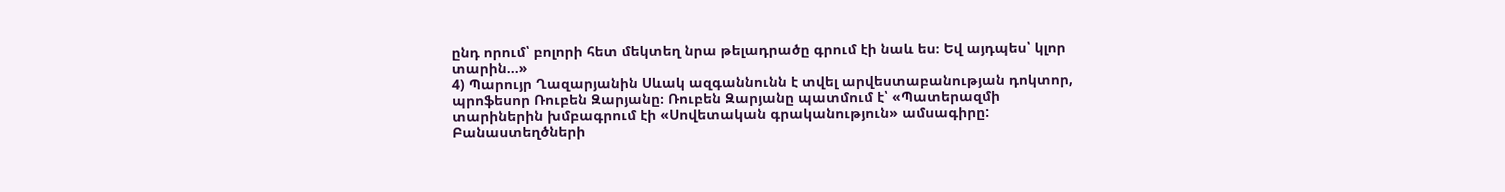ընդ որում՝ բոլորի հետ մեկտեղ նրա թելադրածը գրում էի նաև ես։ Եվ այդպես՝ կլոր տարին…»
4) Պարույր Ղազարյանին Սևակ ազգաննունն է տվել արվեստաբանության դոկտոր, պրոֆեսոր Ռուբեն Զարյանը։ Ռուբեն Զարյանը պատմում է՝ «Պատերազմի տարիներին խմբագրում էի «Սովետական գրականություն» ամսագիրը: Բանաստեղծների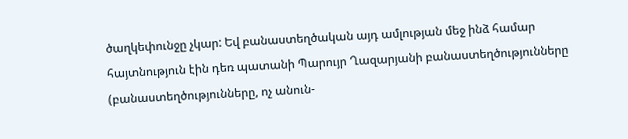ծաղկեփունջը չկար: Եվ բանաստեղծական այդ ամլության մեջ ինձ համար հայտնություն էին դեռ պատանի Պարույր Ղազարյանի բանաստեղծությունները (բանաստեղծությունները, ոչ անուն-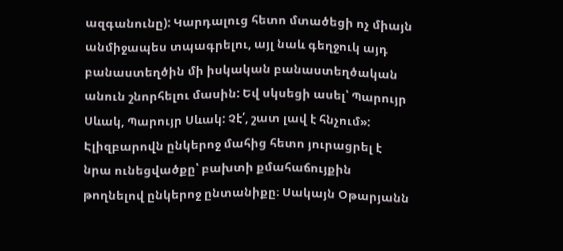ազգանունը): Կարդալուց հետո մտածեցի ոչ միայն անմիջապես տպագրելու, այլ նաև գեղջուկ այդ բանաստեղծին մի իսկական բանաստեղծական անուն շնորհելու մասին: Եվ սկսեցի ասել՝ Պարույր Սևակ, Պարույր Սևակ: Չէ՛, շատ լավ է հնչում»:
Էլիզբարովն ընկերոջ մահից հետո յուրացրել է նրա ունեցվածքը՝ բախտի քմահաճույքին թողնելով ընկերոջ ընտանիքը։ Սակայն Օթարյանն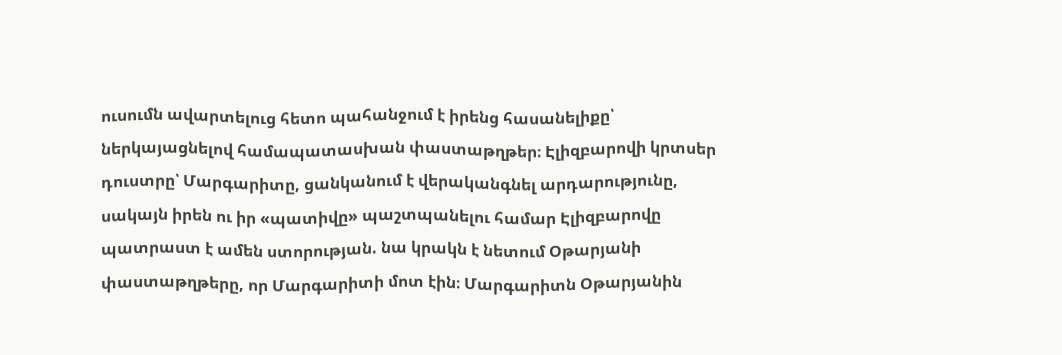ուսումն ավարտելուց հետո պահանջում է իրենց հասանելիքը՝ ներկայացնելով համապատասխան փաստաթղթեր։ Էլիզբարովի կրտսեր դուստրը՝ Մարգարիտը, ցանկանում է վերականգնել արդարությունը, սակայն իրեն ու իր «պատիվը» պաշտպանելու համար Էլիզբարովը պատրաստ է ամեն ստորության. նա կրակն է նետում Օթարյանի փաստաթղթերը, որ Մարգարիտի մոտ էին։ Մարգարիտն Օթարյանին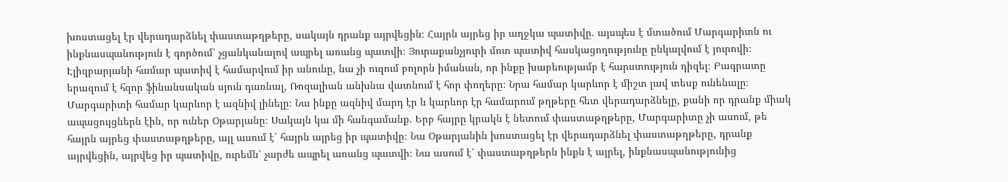խոստացել էր վերադարձնել փաստաթղթերը, սակայն դրանք այրվեցին։ Հայրն այրեց իր աղջկա պատիվը. այսպես է մտածում Մարգարիտն ու ինքնասպանություն է գործում՝ չցանկանալով ապրել առանց պատվի։ Յուրաքանչյուրի մոտ պատիվ հասկացողությունը ընկալվում է յուրովի։ Էլիզբարյանի համար պատիվ է համարվում իր անունը, նա չի ուզում բոլորն իմանան, որ ինքը խաբեությամբ է հարստություն դիզել։ Բագրատը երազում է հզոր ֆինանսական սյուն դառնալ, Ռոզալիան անխնա վատնում է հոր փողերը։ Նրա համար կարևոր է միշտ լավ տեսք ունենալը։ Մարգարիտի համար կարևոր է ազնիվ լինելը։ Նա ինքը ազնիվ մարդ էր և կարևոր էր համարում թղթերը հետ վերադարձնելը, քանի որ դրանք միակ ապացույցներն էին, որ ուներ Օթարյանը։ Սակայն կա մի հանգամանք. Երբ հայրը կրակն է նետում փաստաթղթերը, Մարգարիտը չի ասում, թե հայրն այրեց փաստաթղթերը, այլ ասում է՝ հայրն այրեց իր պատիվը։ Նա Օթարյանին խոստացել էր վերադարձնել փաստաթղթերը, դրանք այրվեցին, այրվեց իր պատիվը, ուրեմն՝ չարժե ապրել առանց պատվի։ Նա ասում է՝ փաստաթղթերն ինքն է այրել, ինքնասպանությունից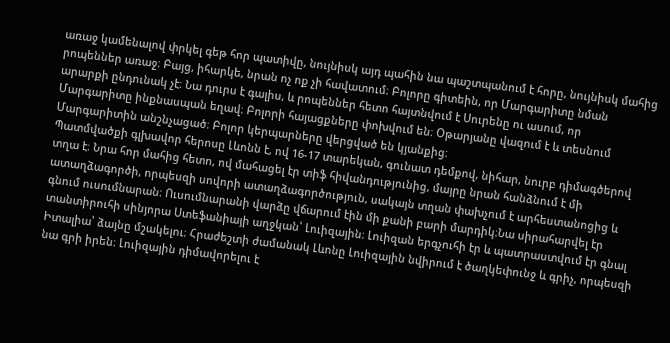առաջ կամենալով փրկել գեթ հոր պատիվը, նույնիսկ այդ պահին նա պաշտպանում է հորը, նույնիսկ մահից րոպեններ առաջ։ Բայց, իհարկե, նրան ոչ ոք չի հավատում։ Բոլորը գիտեին, որ Մարգարիտը նման արարքի ընդունակ չէ։ Նա դուրս է գալիս, և րոպեններ հետո հայտնվում է Սուրենը ու ասում, որ Մարգարիտը ինքնասպան եղավ։ Բոլորի հայացքները փոխվում են։ Օթարյանը վազում է և տեսնում Մարգարիտին անշնչացած։ Բոլոր կերպարները վերցված են կյանքից։
Պատմվածքի գլխավոր հերոսը Լևոնն է, ով 16-17 տարեկան, գունատ դեմքով, նիհար, նուրբ դիմագծերով տղա է։ Նրա հոր մահից հետո, ով մահացել էր տիֆ հիվանդությունից, մայրը նրան հանձնում է մի ատաղձագործի, որպեսզի սովորի ատաղձագործություն, սակայն տղան փախչում է արհեստանոցից և գնում ուսումնարան։ Ուսումնարանի վարձը վճարում էին մի քանի բարի մարդիկ։Նա սիրահարվել էր տանտիրուհի սինյորա Ստեֆանիայի աղջկան՝ Լուիզային։ Լուիզան երգչուհի էր և պատրաստվում էր գնալ Իտալիա՝ ձայնը մշակելու։ Հրաժեշտի ժամանակ Լևոնը Լուիզային նվիրում է ծաղկեփունջ և գրիչ, որպեսզի նա գրի իրեն։ Լուիզային դիմավորելու է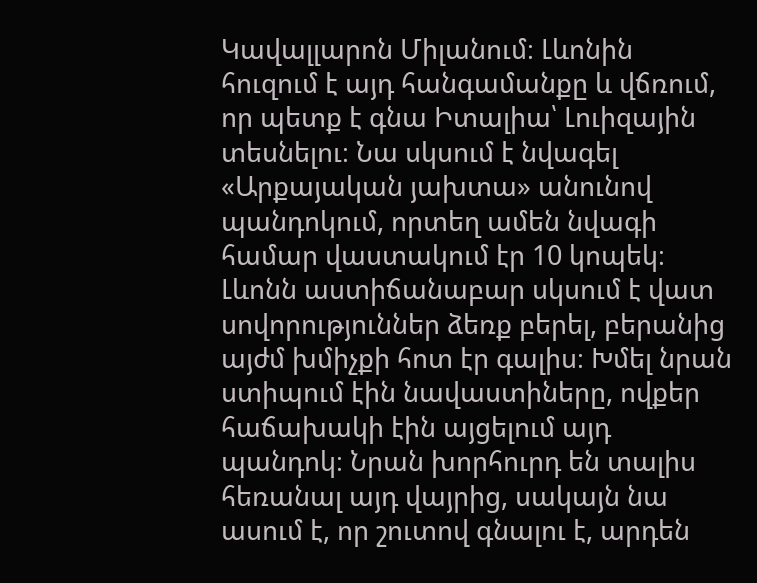Կավալլարոն Միլանում։ Լևոնին հուզում է այդ հանգամանքը և վճռում, որ պետք է գնա Իտալիա՝ Լուիզային տեսնելու։ Նա սկսում է նվագել «Արքայական յախտա» անունով պանդոկում, որտեղ ամեն նվագի համար վաստակում էր 10 կոպեկ։ Լևոնն աստիճանաբար սկսում է վատ սովորություններ ձեռք բերել, բերանից այժմ խմիչքի հոտ էր գալիս։ Խմել նրան ստիպում էին նավաստիները, ովքեր հաճախակի էին այցելում այդ պանդոկ։ Նրան խորհուրդ են տալիս հեռանալ այդ վայրից, սակայն նա ասում է, որ շուտով գնալու է, արդեն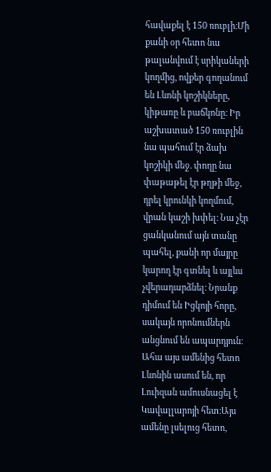հավաքել է 150 ռուբլի։Մի քանի օր հետո նա թալանվում է սրիկաների կողմից, ովքեր գողանում են Լևոնի կոշիկները, կիթառը և բաճկոնը։ Իր աշխատած 150 ռուբլին նա պահում էր ձախ կոշիկի մեջ. փողը նա փաթաթել էր թղթի մեջ, դրել կրունկի կողմում, վրան կաշի խփել։ Նա չէր ցանկանում այն տանը պահել, քանի որ մայրը կարող էր գտնել և այլևս չվերադարձնել։ Նրանք դիմում են Իցկոյի հորը, սակայն որոնումներն անցնում են ապարդյուն։ Ահա այս ամենից հետո Լևոնին ասում են, որ Լուիզան ամուսնացել է Կավալլարոյի հետ։Այս ամենը լսելուց հետո,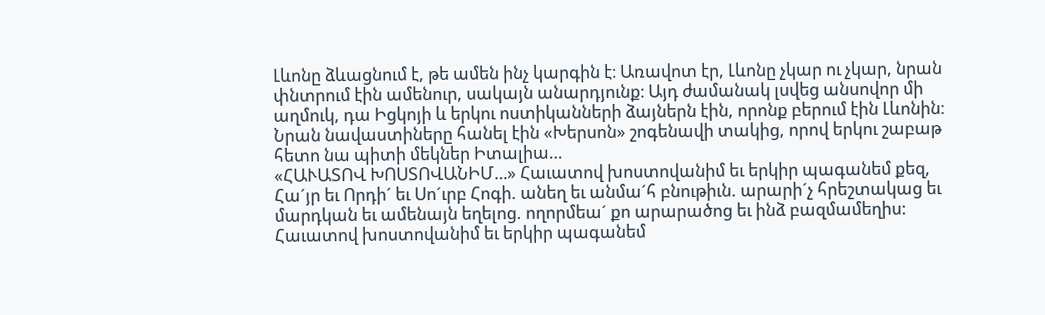Լևոնը ձևացնում է, թե ամեն ինչ կարգին է։ Առավոտ էր, Լևոնը չկար ու չկար, նրան փնտրում էին ամենուր, սակայն անարդյունք։ Այդ ժամանակ լսվեց անսովոր մի աղմուկ, դա Իցկոյի և երկու ոստիկանների ձայներն էին, որոնք բերում էին Լևոնին։ Նրան նավաստիները հանել էին «Խերսոն» շոգենավի տակից, որով երկու շաբաթ հետո նա պիտի մեկներ Իտալիա…
«ՀԱՒԱՏՈՎ ԽՈՍՏՈՎԱՆԻՄ…» Հաւատով խոստովանիմ եւ երկիր պագանեմ քեզ, Հա´յր եւ Որդի´ եւ Սո´ւրբ Հոգի. անեղ եւ անմա´հ բնութիւն. արարի´չ հրեշտակաց եւ մարդկան եւ ամենայն եղելոց. ողորմեա´ քո արարածոց եւ ինձ բազմամեղիս: Հաւատով խոստովանիմ եւ երկիր պագանեմ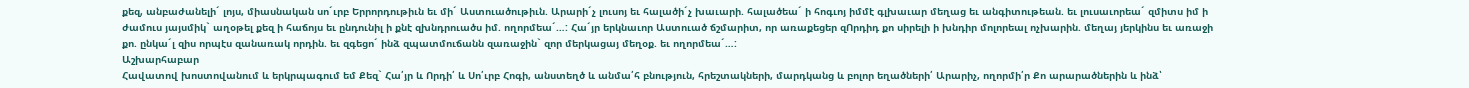քեզ, անբաժանելի´ լոյս, միասնական սո´ւրբ Երրորդութիւն եւ մի´ Աստուածութիւն. Արարի´չ լուսոյ եւ հալածի´չ խաւարի. հալածեա´ ի հոգւոյ իմմէ գլխաւար մեղաց եւ անգիտութեան. եւ լուսաւորեա´ զմիտս իմ ի ժամուս յայսմիկ` աղօթել քեզ ի հաճոյս եւ ընդունիլ ի քնէ զխնդրուածս իմ. ողորմեա´…: Հա´յր երկնաւոր Աստուած ճշմարիտ, որ առաքեցեր զՈրդիդ քո սիրելի ի խնդիր մոլորեալ ոչխարին. մեղայ յերկինս եւ առաջի քո. ընկա´լ զիս որպէս զանառակ որդին. եւ զգեցո´ ինձ զպատմուճանն զառաջին` զոր մերկացայ մեղօք. եւ ողորմեա´…:
Աշխարհաբար
Հավատով խոստովանում և երկրպագում եմ Քեզ` Հա՛յր և Որդի՛ և Սո՛ւրբ Հոգի, անստեղծ և անմա՛հ բնություն, հրեշտակների, մարդկանց և բոլոր եղածների՛ Արարիչ, ողորմի՛ր Քո արարածներին և ինձ՝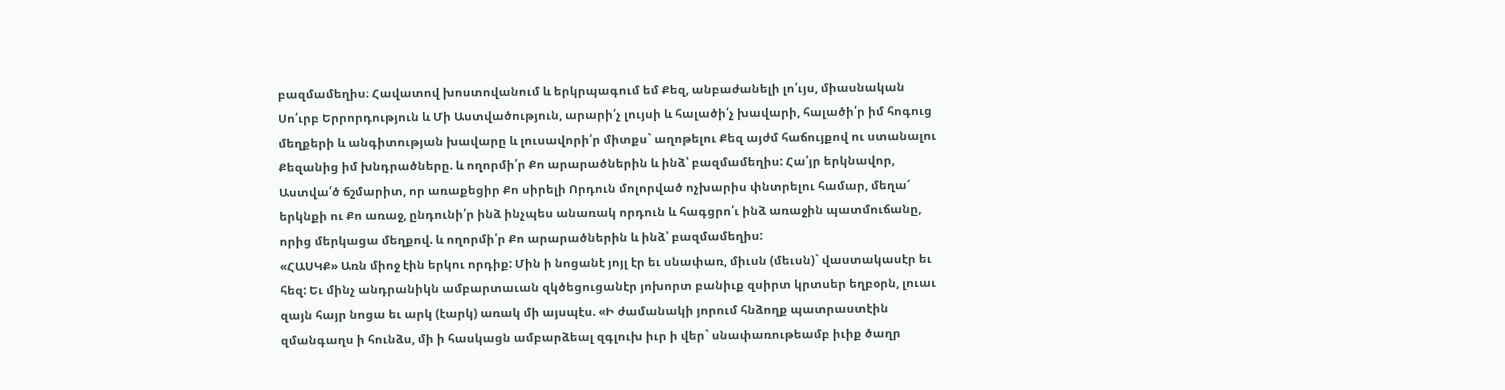բազմամեղիս։ Հավատով խոստովանում և երկրպագում եմ Քեզ, անբաժանելի լո՛ւյս, միասնական Սո՛ւրբ Երրորդություն և Մի Աստվածություն, արարի՛չ լույսի և հալածի՛չ խավարի, հալածի՛ր իմ հոգուց մեղքերի և անգիտության խավարը և լուսավորի՛ր միտքս` աղոթելու Քեզ այժմ հաճույքով ու ստանալու Քեզանից իմ խնդրածները. և ողորմի՛ր Քո արարածներին և ինձ՝ բազմամեղիս: Հա՛յր երկնավոր, Աստվա՛ծ ճշմարիտ, որ առաքեցիր Քո սիրելի Որդուն մոլորված ոչխարիս փնտրելու համար, մեղա՜ երկնքի ու Քո առաջ, ընդունի՛ր ինձ ինչպես անառակ որդուն և հագցրո՛ւ ինձ առաջին պատմուճանը, որից մերկացա մեղքով. և ողորմի՛ր Քո արարածներին և ինձ՝ բազմամեղիս:
«ՀԱՍԿՔ» Առն միոջ էին երկու որդիք: Մին ի նոցանէ յոյլ էր եւ սնափառ, միւսն (մեւսն)` վաստակասէր եւ հեզ: Եւ մինչ անդրանիկն ամբարտաւան զկծեցուցանէր յոխորտ բանիւք զսիրտ կրտսեր եղբօրն, լուաւ զայն հայր նոցա եւ արկ (էարկ) առակ մի այսպէս. «Ի ժամանակի յորում հնձողք պատրաստէին զմանգաղս ի հունձս, մի ի հասկացն ամբարձեալ զգլուխ իւր ի վեր` սնափառութեամբ իւիք ծաղր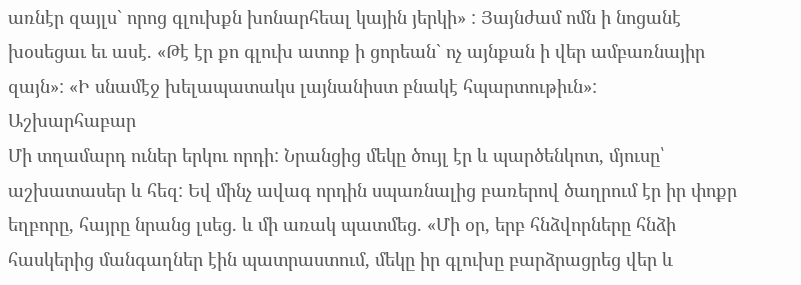առնէր զայլս` որոց գլուխքն խոնարհեալ կային յերկի» : Յայնժամ ոմն ի նոցանէ խօսեցաւ եւ ասէ. «Թէ էր քո գլուխ ատոք ի ցորեան` ոչ այնքան ի վեր ամբառնայիր զայն»: «Ի սնամէջ խելապատակս լայնանիստ բնակէ հպարտութիւն»:
Աշխարհաբար
Մի տղամարդ ուներ երկու որդի: Նրանցից մեկը ծույլ էր և պարծենկոտ, մյուսը՝ աշխատասեր և հեզ: Եվ մինչ ավագ որդին սպառնալից բառերով ծաղրում էր իր փոքր եղբորը, հայրը նրանց լսեց. և մի առակ պատմեց. «Մի օր, երբ հնձվորները հնձի հասկերից մանգաղներ էին պատրաստում, մեկը իր գլուխը բարձրացրեց վեր և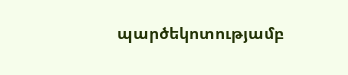պարծեկոտությամբ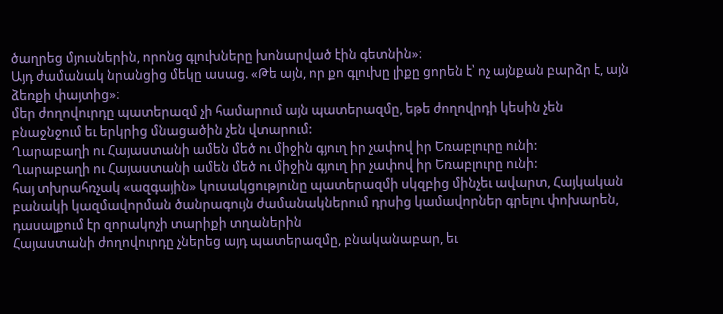ծաղրեց մյուսներին, որոնց գլուխները խոնարված էին գետնին»։
Այդ ժամանակ նրանցից մեկը ասաց. «Թե այն, որ քո գլուխը լիքը ցորեն է՝ ոչ այնքան բարձր է, այն ձեռքի փայտից»։
մեր ժողովուրդը պատերազմ չի համարում այն պատերազմը, եթե ժողովրդի կեսին չեն բնաջնջում եւ երկրից մնացածին չեն վտարում:
Ղարաբաղի ու Հայաստանի ամեն մեծ ու միջին գյուղ իր չափով իր Եռաբլուրը ունի:
Ղարաբաղի ու Հայաստանի ամեն մեծ ու միջին գյուղ իր չափով իր Եռաբլուրը ունի:
հայ տխրահռչակ «ազգային» կուսակցությունը պատերազմի սկզբից մինչեւ ավարտ, Հայկական բանակի կազմավորման ծանրագույն ժամանակներում դրսից կամավորներ գրելու փոխարեն, դասալքում էր զորակոչի տարիքի տղաներին
Հայաստանի ժողովուրդը չներեց այդ պատերազմը, բնականաբար, եւ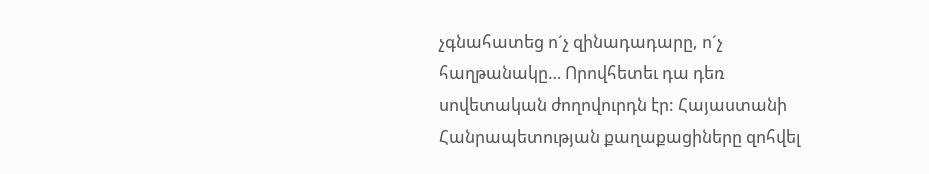չգնահատեց ո´չ զինադադարը, ո´չ հաղթանակը… Որովհետեւ դա դեռ սովետական ժողովուրդն էր: Հայաստանի Հանրապետության քաղաքացիները զոհվել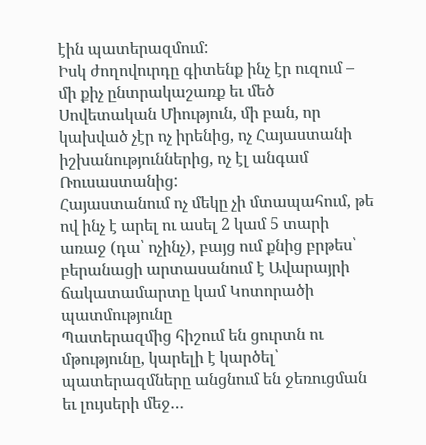էին պատերազմում:
Իսկ ժողովուրդը գիտենք ինչ էր ուզում – մի քիչ ընտրակաշառք եւ մեծ Սովետական Միություն, մի բան, որ կախված չէր ոչ իրենից, ոչ Հայաստանի իշխանություններից, ոչ էլ անգամ Ռուսաստանից:
Հայաստանում ոչ մեկը չի մտապահում, թե ով ինչ է արել ու ասել 2 կամ 5 տարի առաջ (դա՝ ոչինչ), բայց ում քնից բրթես՝ բերանացի արտասանում է Ավարայրի ճակատամարտը կամ Կոտորածի պատմությունը
Պատերազմից հիշում են ցուրտն ու մթությունը, կարելի է կարծել՝ պատերազմները անցնում են ջեռուցման եւ լույսերի մեջ…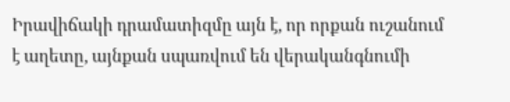Իրավիճակի դրամատիզմը այն է, որ որքան ուշանում է աղետը, այնքան սպառվում են վերականգնումի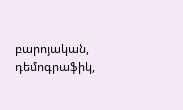բարոյական, դեմոգրաֆիկ,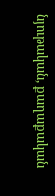նյութական, քաղաքական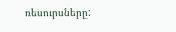ռեսուրսները: